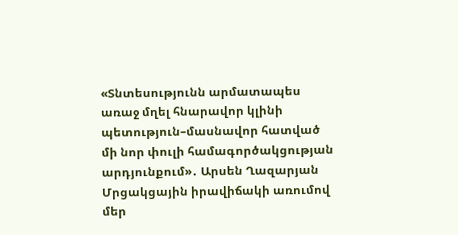«Տնտեսությունն արմատապես առաջ մղել հնարավոր կլինի պետություն–մասնավոր հատված մի նոր փուլի համագործակցության արդյունքում»․ Արսեն Ղազարյան
Մրցակցային իրավիճակի առումով մեր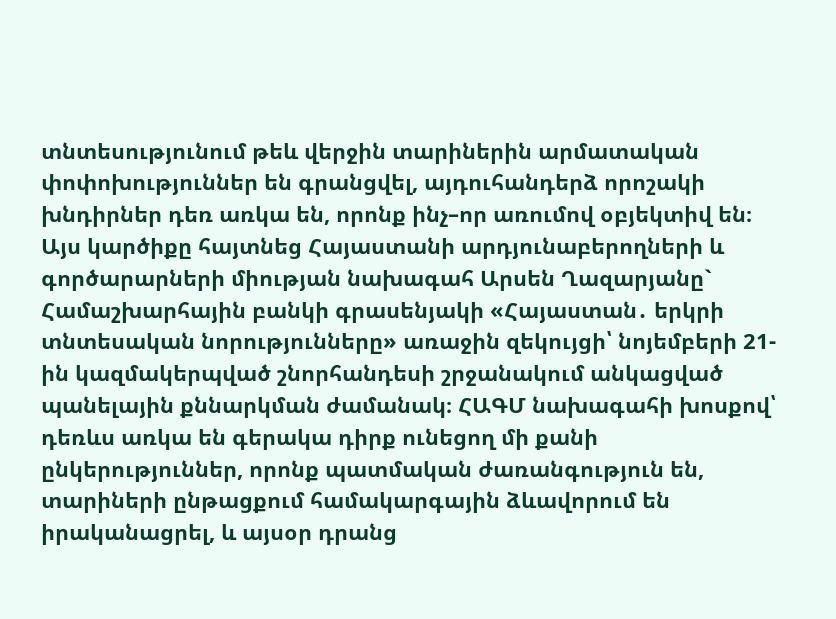տնտեսությունում թեև վերջին տարիներին արմատական փոփոխություններ են գրանցվել, այդուհանդերձ որոշակի խնդիրներ դեռ առկա են, որոնք ինչ–որ առումով օբյեկտիվ են։ Այս կարծիքը հայտնեց Հայաստանի արդյունաբերողների և գործարարների միության նախագահ Արսեն Ղազարյանը` Համաշխարհային բանկի գրասենյակի «Հայաստան․ երկրի տնտեսական նորությունները» առաջին զեկույցի՝ նոյեմբերի 21-ին կազմակերպված շնորհանդեսի շրջանակում անկացված պանելային քննարկման ժամանակ։ ՀԱԳՄ նախագահի խոսքով՝ դեռևս առկա են գերակա դիրք ունեցող մի քանի ընկերություններ, որոնք պատմական ժառանգություն են, տարիների ընթացքում համակարգային ձևավորում են իրականացրել, և այսօր դրանց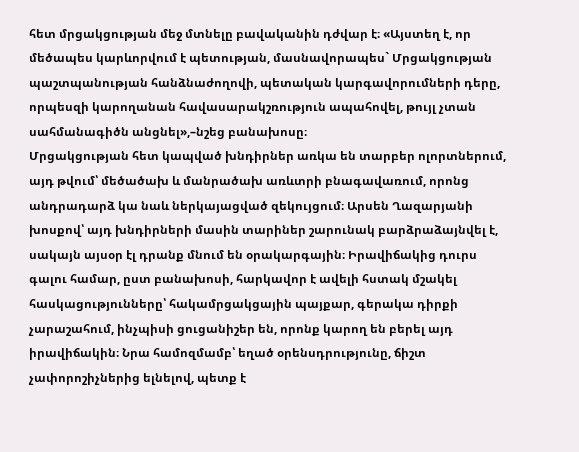հետ մրցակցության մեջ մտնելը բավականին դժվար է։ «Այստեղ է, որ մեծապես կարևորվում է պետության, մասնավորապես` Մրցակցության պաշտպանության հանձնաժողովի, պետական կարգավորումների դերը, որպեսզի կարողանան հավասարակշռություն ապահովել, թույլ չտան սահմանագիծն անցնել»,–նշեց բանախոսը։
Մրցակցության հետ կապված խնդիրներ առկա են տարբեր ոլորտներում, այդ թվում՝ մեծածախ և մանրածախ առևտրի բնագավառում, որոնց անդրադարձ կա նաև ներկայացված զեկույցում։ Արսեն Ղազարյանի խոսքով՝ այդ խնդիրների մասին տարիներ շարունակ բարձրաձայնվել է, սակայն այսօր էլ դրանք մնում են օրակարգային։ Իրավիճակից դուրս գալու համար, ըստ բանախոսի, հարկավոր է ավելի հստակ մշակել հասկացությունները՝ հակամրցակցային պայքար, գերակա դիրքի չարաշահում, ինչպիսի ցուցանիշեր են, որոնք կարող են բերել այդ իրավիճակին։ Նրա համոզմամբ՝ եղած օրենսդրությունը, ճիշտ չափորոշիչներից ելնելով, պետք է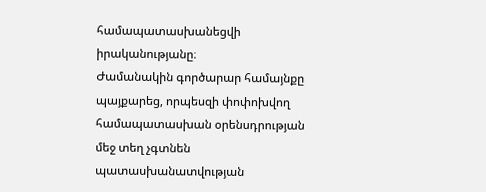համապատասխանեցվի իրականությանը։
Ժամանակին գործարար համայնքը պայքարեց, որպեսզի փոփոխվող համապատասխան օրենսդրության մեջ տեղ չգտնեն պատասխանատվության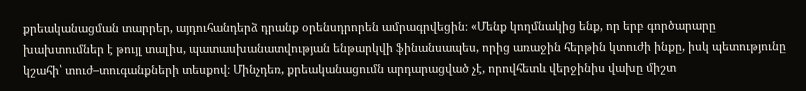քրեականացման տարրեր, այդուհանդերձ դրանք օրենսդրորեն ամրագրվեցին։ «Մենք կողմնակից ենք, որ երբ գործարարը խախտումներ է թույլ տալիս, պատասխանատվության ենթարկվի ֆինանսապես, որից առաջին հերթին կտուժի ինքը, իսկ պետությունը կշահի՝ տուժ–տուգանքների տեսքով։ Մինչդեռ, քրեականացումն արդարացված չէ, որովհետև վերջինիս վախը միշտ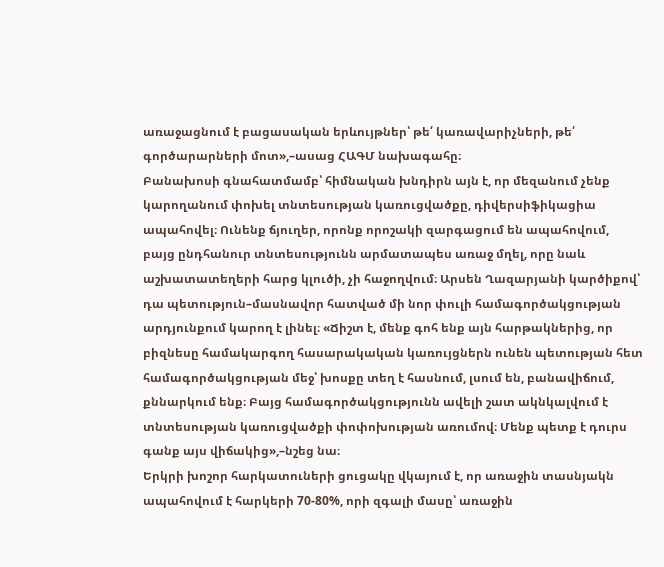առաջացնում է բացասական երևույթներ՝ թե՛ կառավարիչների, թե՛ գործարարների մոտ»,–ասաց ՀԱԳՄ նախագահը։
Բանախոսի գնահատմամբ՝ հիմնական խնդիրն այն է, որ մեզանում չենք կարողանում փոխել տնտեսության կառուցվածքը, դիվերսիֆիկացիա ապահովել։ Ունենք ճյուղեր, որոնք որոշակի զարգացում են ապահովում, բայց ընդհանուր տնտեսությունն արմատապես առաջ մղել, որը նաև աշխատատեղերի հարց կլուծի, չի հաջողվում։ Արսեն Ղազարյանի կարծիքով՝ դա պետություն–մասնավոր հատված մի նոր փուլի համագործակցության արդյունքում կարող է լինել։ «Ճիշտ է, մենք գոհ ենք այն հարթակներից, որ բիզնեսը համակարգող հասարակական կառույցներն ունեն պետության հետ համագործակցության մեջ՝ խոսքը տեղ է հասնում, լսում են, բանավիճում, քննարկում ենք։ Բայց համագործակցությունն ավելի շատ ակնկալվում է տնտեսության կառուցվածքի փոփոխության առումով։ Մենք պետք է դուրս գանք այս վիճակից»,–նշեց նա։
Երկրի խոշոր հարկատուների ցուցակը վկայում է, որ առաջին տասնյակն ապահովում է հարկերի 70-80%, որի զգալի մասը՝ առաջին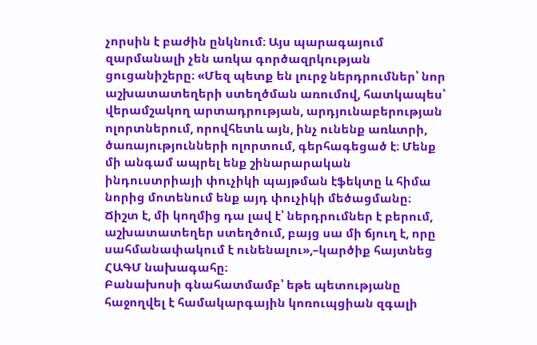չորսին է բաժին ընկնում։ Այս պարագայում զարմանալի չեն առկա գործազրկության ցուցանիշերը։ «Մեզ պետք են լուրջ ներդրումներ՝ նոր աշխատատեղերի ստեղծման առումով, հատկապես՝ վերամշակող արտադրության, արդյունաբերության ոլորտներում, որովհետև այն, ինչ ունենք առևտրի, ծառայությունների ոլորտում, գերհագեցած է։ Մենք մի անգամ ապրել ենք շինարարական ինդուստրիայի փուչիկի պայթման էֆեկտը և հիմա նորից մոտենում ենք այդ փուչիկի մեծացմանը։ Ճիշտ է, մի կողմից դա լավ է՝ ներդրումներ է բերում, աշխատատեղեր ստեղծում, բայց սա մի ճյուղ է, որը սահմանափակում է ունենալու»,–կարծիք հայտնեց ՀԱԳՄ նախագահը։
Բանախոսի գնահատմամբ՝ եթե պետությանը հաջողվել է համակարգային կոռուպցիան զգալի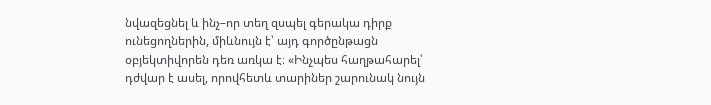նվազեցնել և ինչ–որ տեղ զսպել գերակա դիրք ունեցողներին, միևնույն է՝ այդ գործընթացն օբյեկտիվորեն դեռ առկա է։ «Ինչպես հաղթահարել՝ դժվար է ասել, որովհետև տարիներ շարունակ նույն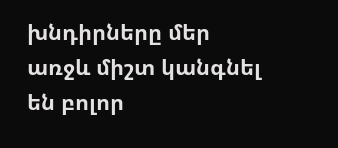խնդիրները մեր առջև միշտ կանգնել են բոլոր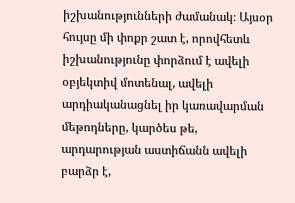իշխանությունների ժամանակ։ Այսօր հույսը մի փոքր շատ է, որովհետև իշխանությունը փորձում է ավելի օբյեկտիվ մոտենալ, ավելի արդիականացնել իր կառավարման մեթոդները, կարծես թե, արդարության աստիճանն ավելի բարձր է,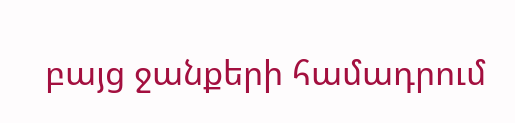բայց ջանքերի համադրում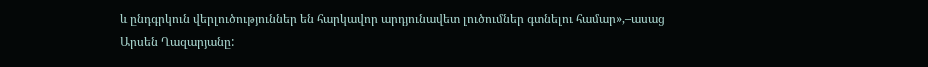և ընդգրկուն վերլուծություններ են հարկավոր արդյունավետ լուծումներ գտնելու համար»,–ասաց Արսեն Ղազարյանը: